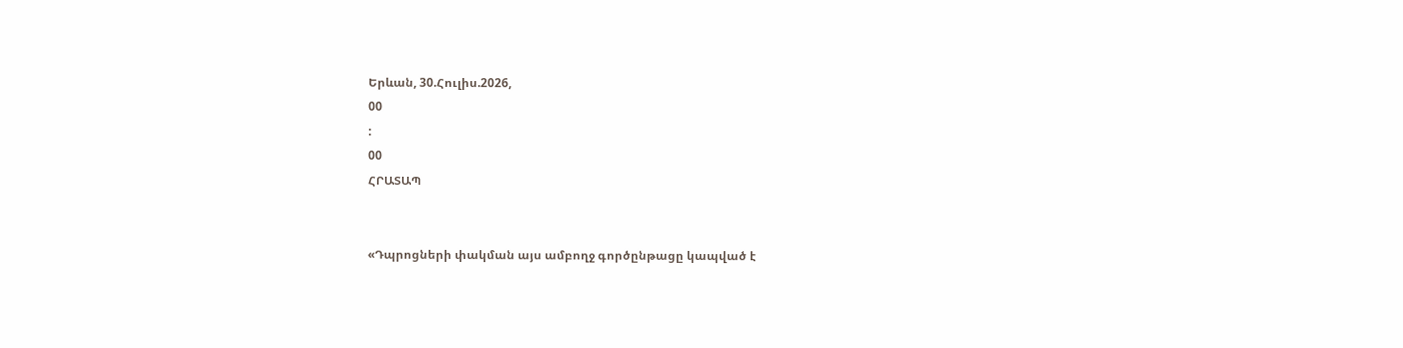Երևան, 30.Հուլիս.2026,
00
:
00
ՀՐԱՏԱՊ


«Դպրոցների փակման այս ամբողջ գործընթացը կապված է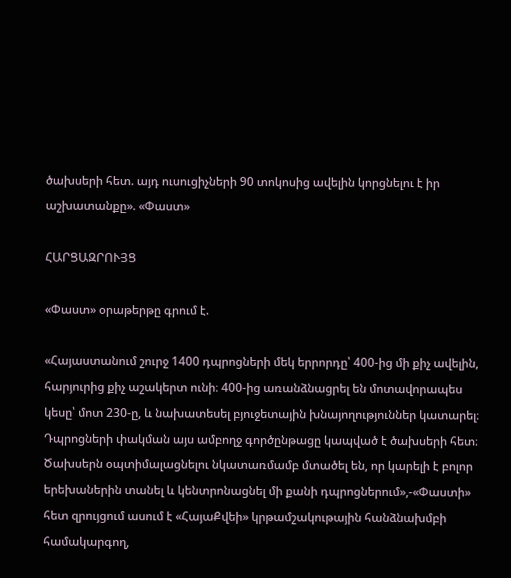ծախսերի հետ. այդ ուսուցիչների 90 տոկոսից ավելին կորցնելու է իր աշխատանքը». «Փաստ»

ՀԱՐՑԱԶՐՈՒՅՑ

«Փաստ» օրաթերթը գրում է.

«Հայաստանում շուրջ 1400 դպրոցների մեկ երրորդը՝ 400-ից մի քիչ ավելին, հարյուրից քիչ աշակերտ ունի։ 400-ից առանձնացրել են մոտավորապես կեսը՝ մոտ 230-ը, և նախատեսել բյուջետային խնայողություններ կատարել։ Դպրոցների փակման այս ամբողջ գործընթացը կապված է ծախսերի հետ։ Ծախսերն օպտիմալացնելու նկատառմամբ մտածել են, որ կարելի է բոլոր երեխաներին տանել և կենտրոնացնել մի քանի դպրոցներում»,-«Փաստի» հետ զրույցում ասում է «ՀայաՔվեի» կրթամշակութային հանձնախմբի համակարգող,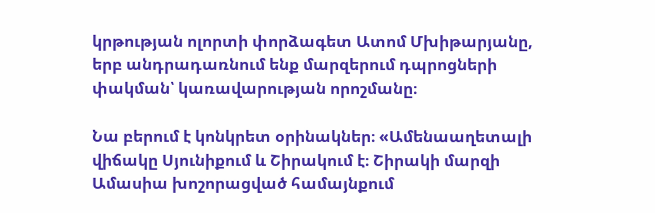կրթության ոլորտի փորձագետ Ատոմ Մխիթարյանը, երբ անդրադառնում ենք մարզերում դպրոցների փակման՝ կառավարության որոշմանը։

Նա բերում է կոնկրետ օրինակներ։ «Ամենաաղետալի վիճակը Սյունիքում և Շիրակում է։ Շիրակի մարզի Ամասիա խոշորացված համայնքում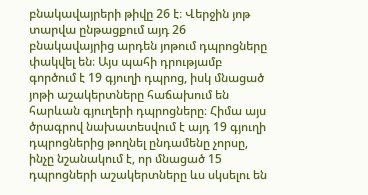բնակավայրերի թիվը 26 է։ Վերջին յոթ տարվա ընթացքում այդ 26 բնակավայրից արդեն յոթում դպրոցները փակվել են։ Այս պահի դրությամբ գործում է 19 գյուղի դպրոց, իսկ մնացած յոթի աշակերտները հաճախում են հարևան գյուղերի դպրոցները։ Հիմա այս ծրագրով նախատեսվում է այդ 19 գյուղի դպրոցներից թողնել ընդամենը չորսը, ինչը նշանակում է, որ մնացած 15 դպրոցների աշակերտները ևս սկսելու են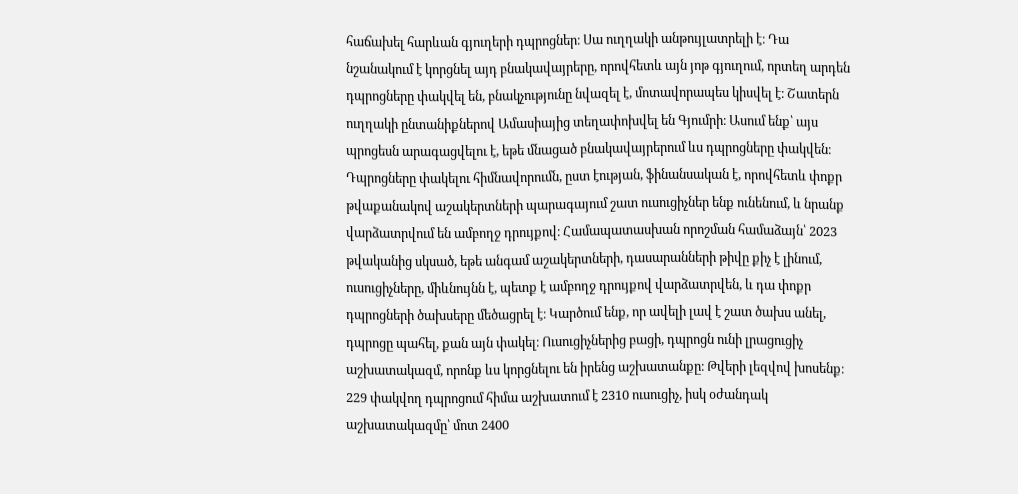հաճախել հարևան գյուղերի դպրոցներ։ Սա ուղղակի անթույլատրելի է։ Դա նշանակում է կորցնել այդ բնակավայրերը, որովհետև այն յոթ գյուղում, որտեղ արդեն դպրոցները փակվել են, բնակչությունը նվազել է, մոտավորապես կիսվել է։ Շատերն ուղղակի ընտանիքներով Ամասիայից տեղափոխվել են Գյումրի։ Ասում ենք՝ այս պրոցեսն արագացվելու է, եթե մնացած բնակավայրերում ևս դպրոցները փակվեն։ Դպրոցները փակելու հիմնավորումն, ըստ էության, ֆինանսական է, որովհետև փոքր թվաքանակով աշակերտների պարագայում շատ ուսուցիչներ ենք ունենում, և նրանք վարձատրվում են ամբողջ դրույքով։ Համապատասխան որոշման համաձայն՝ 2023 թվականից սկսած, եթե անգամ աշակերտների, դասարանների թիվը քիչ է լինում, ուսուցիչները, միևնույնն է, պետք է ամբողջ դրույքով վարձատրվեն, և դա փոքր դպրոցների ծախսերը մեծացրել է։ Կարծում ենք, որ ավելի լավ է շատ ծախս անել, դպրոցը պահել, քան այն փակել։ Ուսուցիչներից բացի, դպրոցն ունի լրացուցիչ աշխատակազմ, որոնք ևս կորցնելու են իրենց աշխատանքը։ Թվերի լեզվով խոսենք։ 229 փակվող դպրոցում հիմա աշխատում է 2310 ուսուցիչ, իսկ օժանդակ աշխատակազմը՝ մոտ 2400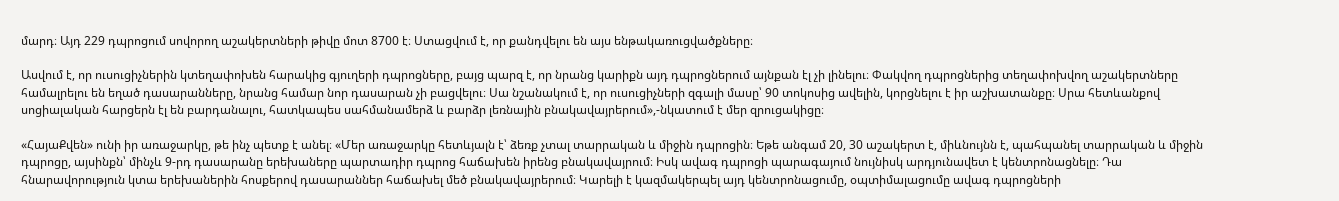մարդ։ Այդ 229 դպրոցում սովորող աշակերտների թիվը մոտ 8700 է։ Ստացվում է, որ քանդվելու են այս ենթակառուցվածքները։

Ասվում է, որ ուսուցիչներին կտեղափոխեն հարակից գյուղերի դպրոցները, բայց պարզ է, որ նրանց կարիքն այդ դպրոցներում այնքան էլ չի լինելու։ Փակվող դպրոցներից տեղափոխվող աշակերտները համալրելու են եղած դասարանները, նրանց համար նոր դասարան չի բացվելու։ Սա նշանակում է, որ ուսուցիչների զգալի մասը՝ 90 տոկոսից ավելին, կորցնելու է իր աշխատանքը։ Սրա հետևանքով սոցիալական հարցերն էլ են բարդանալու, հատկապես սահմանամերձ և բարձր լեռնային բնակավայրերում»,-նկատում է մեր զրուցակիցը։

«ՀայաՔվեն» ունի իր առաջարկը, թե ինչ պետք է անել։ «Մեր առաջարկը հետևյալն է՝ ձեռք չտալ տարրական և միջին դպրոցին։ Եթե անգամ 20, 30 աշակերտ է, միևնույնն է, պահպանել տարրական և միջին դպրոցը, այսինքն՝ մինչև 9-րդ դասարանը երեխաները պարտադիր դպրոց հաճախեն իրենց բնակավայրում։ Իսկ ավագ դպրոցի պարագայում նույնիսկ արդյունավետ է կենտրոնացնելը։ Դա հնարավորություն կտա երեխաներին հոսքերով դասարաններ հաճախել մեծ բնակավայրերում։ Կարելի է կազմակերպել այդ կենտրոնացումը, օպտիմալացումը ավագ դպրոցների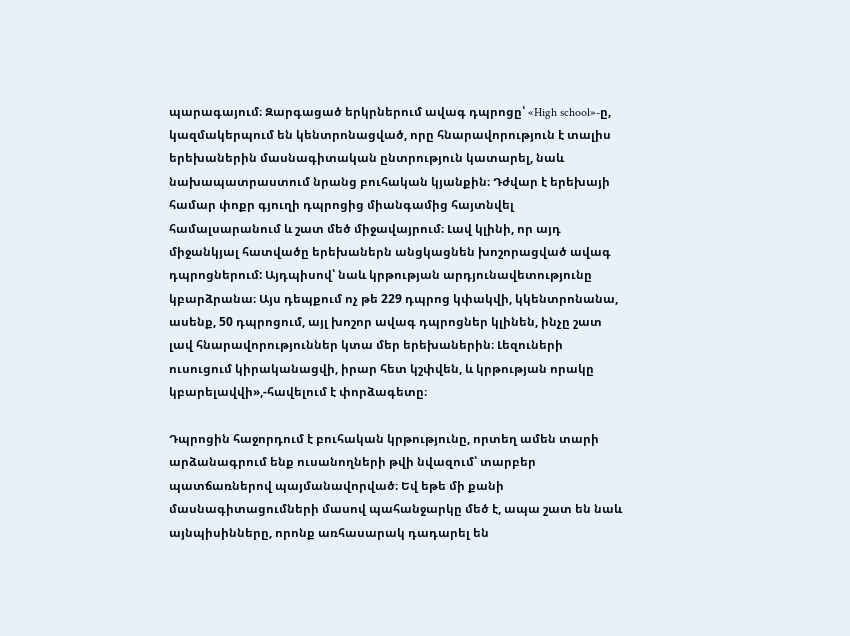պարագայում։ Զարգացած երկրներում ավագ դպրոցը՝ «High school»-ը, կազմակերպում են կենտրոնացված, որը հնարավորություն է տալիս երեխաներին մասնագիտական ընտրություն կատարել, նաև նախապատրաստում նրանց բուհական կյանքին։ Դժվար է երեխայի համար փոքր գյուղի դպրոցից միանգամից հայտնվել համալսարանում և շատ մեծ միջավայրում։ Լավ կլինի, որ այդ միջանկյալ հատվածը երեխաներն անցկացնեն խոշորացված ավագ դպրոցներում: Այդպիսով՝ նաև կրթության արդյունավետությունը կբարձրանա։ Այս դեպքում ոչ թե 229 դպրոց կփակվի, կկենտրոնանա, ասենք, 50 դպրոցում, այլ խոշոր ավագ դպրոցներ կլինեն, ինչը շատ լավ հնարավորություններ կտա մեր երեխաներին։ Լեզուների ուսուցում կիրականացվի, իրար հետ կշփվեն, և կրթության որակը կբարելավվի»,-հավելում է փորձագետը։

Դպրոցին հաջորդում է բուհական կրթությունը, որտեղ ամեն տարի արձանագրում ենք ուսանողների թվի նվազում՝ տարբեր պատճառներով պայմանավորված։ Եվ եթե մի քանի մասնագիտացումների մասով պահանջարկը մեծ է, ապա շատ են նաև այնպիսինները, որոնք առհասարակ դադարել են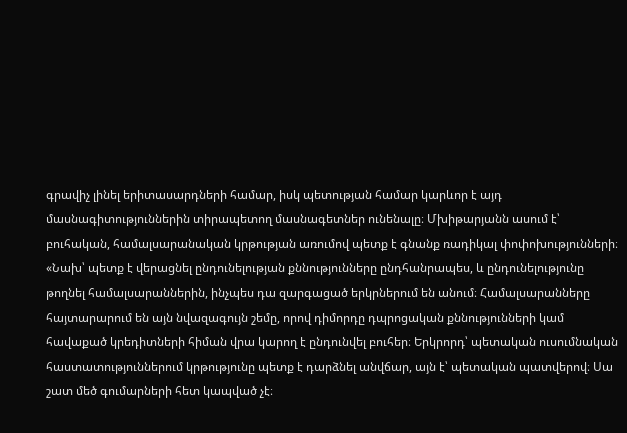գրավիչ լինել երիտասարդների համար, իսկ պետության համար կարևոր է այդ մասնագիտություններին տիրապետող մասնագետներ ունենալը։ Մխիթարյանն ասում է՝ բուհական, համալսարանական կրթության առումով պետք է գնանք ռադիկալ փոփոխությունների։ «Նախ՝ պետք է վերացնել ընդունելության քննությունները ընդհանրապես, և ընդունելությունը թողնել համալսարաններին, ինչպես դա զարգացած երկրներում են անում։ Համալսարանները հայտարարում են այն նվազագույն շեմը, որով դիմորդը դպրոցական քննությունների կամ հավաքած կրեդիտների հիման վրա կարող է ընդունվել բուհեր։ Երկրորդ՝ պետական ուսումնական հաստատություններում կրթությունը պետք է դարձնել անվճար, այն է՝ պետական պատվերով։ Սա շատ մեծ գումարների հետ կապված չէ։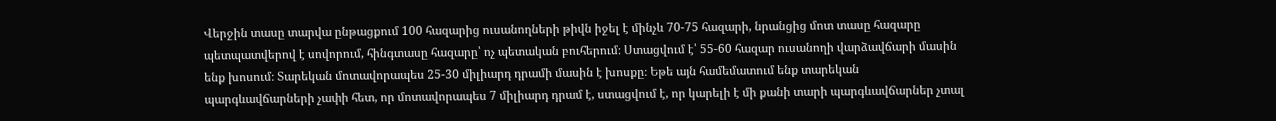Վերջին տասը տարվա ընթացքում 100 հազարից ուսանողների թիվն իջել է մինչև 70-75 հազարի, նրանցից մոտ տասը հազարը պետպատվերով է սովորում, հինգտասը հազարը՝ ոչ պետական բուհերում։ Ստացվում է՝ 55-60 հազար ուսանողի վարձավճարի մասին ենք խոսում։ Տարեկան մոտավորապես 25-30 միլիարդ դրամի մասին է խոսքը։ Եթե այն համեմատում ենք տարեկան պարգևավճարների չափի հետ, որ մոտավորապես 7 միլիարդ դրամ է, ստացվում է, որ կարելի է մի քանի տարի պարգևավճարներ չտալ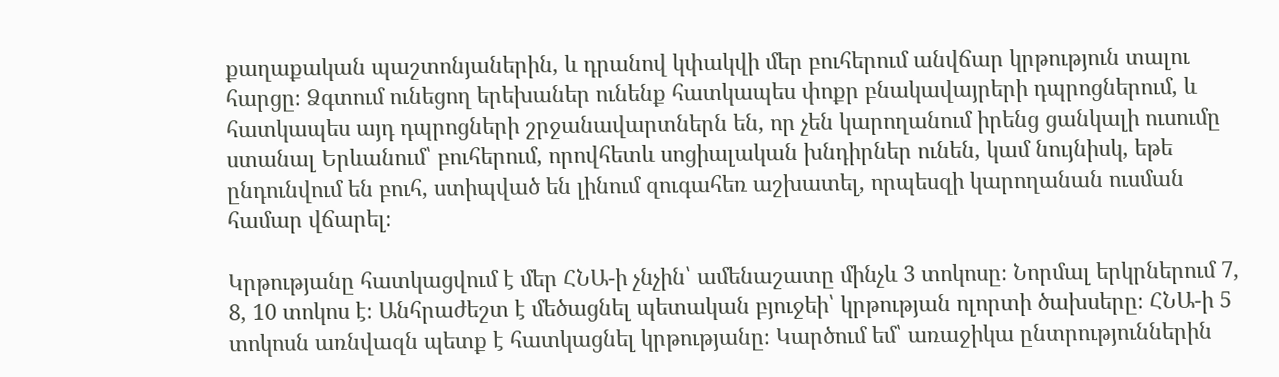քաղաքական պաշտոնյաներին, և դրանով կփակվի մեր բուհերում անվճար կրթություն տալու հարցը։ Ձգտում ունեցող երեխաներ ունենք հատկապես փոքր բնակավայրերի դպրոցներում, և հատկապես այդ դպրոցների շրջանավարտներն են, որ չեն կարողանում իրենց ցանկալի ուսումը ստանալ Երևանում՝ բուհերում, որովհետև սոցիալական խնդիրներ ունեն, կամ նույնիսկ, եթե ընդունվում են բուհ, ստիպված են լինում զուգահեռ աշխատել, որպեսզի կարողանան ուսման համար վճարել։

Կրթությանը հատկացվում է մեր ՀՆԱ-ի չնչին՝ ամենաշատը մինչև 3 տոկոսը։ Նորմալ երկրներում 7, 8, 10 տոկոս է։ Անհրաժեշտ է մեծացնել պետական բյուջեի՝ կրթության ոլորտի ծախսերը։ ՀՆԱ-ի 5 տոկոսն առնվազն պետք է հատկացնել կրթությանը։ Կարծում եմ՝ առաջիկա ընտրություններին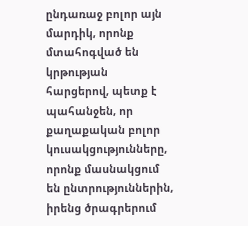ընդառաջ բոլոր այն մարդիկ, որոնք մտահոգված են կրթության հարցերով, պետք է պահանջեն, որ քաղաքական բոլոր կուսակցությունները, որոնք մասնակցում են ընտրություններին, իրենց ծրագրերում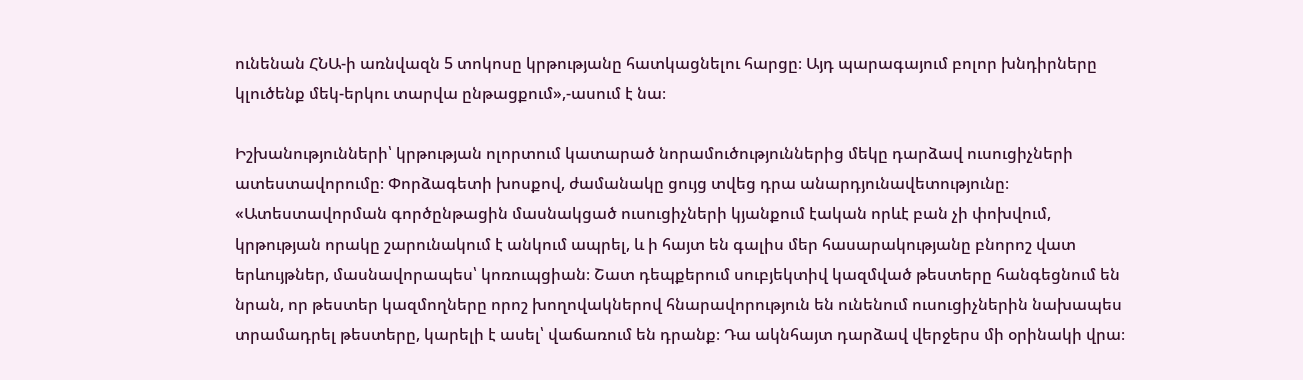ունենան ՀՆԱ-ի առնվազն 5 տոկոսը կրթությանը հատկացնելու հարցը։ Այդ պարագայում բոլոր խնդիրները կլուծենք մեկ-երկու տարվա ընթացքում»,-ասում է նա։

Իշխանությունների՝ կրթության ոլորտում կատարած նորամուծություններից մեկը դարձավ ուսուցիչների ատեստավորումը։ Փորձագետի խոսքով, ժամանակը ցույց տվեց դրա անարդյունավետությունը։ «Ատեստավորման գործընթացին մասնակցած ուսուցիչների կյանքում էական որևէ բան չի փոխվում, կրթության որակը շարունակում է անկում ապրել, և ի հայտ են գալիս մեր հասարակությանը բնորոշ վատ երևույթներ, մասնավորապես՝ կոռուպցիան։ Շատ դեպքերում սուբյեկտիվ կազմված թեստերը հանգեցնում են նրան, որ թեստեր կազմողները որոշ խողովակներով հնարավորություն են ունենում ուսուցիչներին նախապես տրամադրել թեստերը, կարելի է ասել՝ վաճառում են դրանք։ Դա ակնհայտ դարձավ վերջերս մի օրինակի վրա։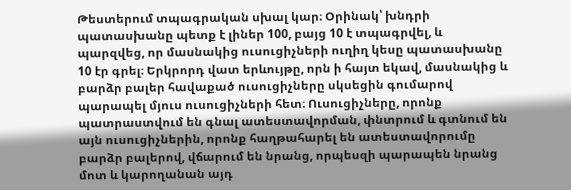Թեստերում տպագրական սխալ կար։ Օրինակ՝ խնդրի պատասխանը պետք է լիներ 100, բայց 10 է տպագրվել, և պարզվեց, որ մասնակից ուսուցիչների ուղիղ կեսը պատասխանը 10 էր գրել։ Երկրորդ վատ երևույթը, որն ի հայտ եկավ, մասնակից և բարձր բալեր հավաքած ուսուցիչները սկսեցին գումարով պարապել մյուս ուսուցիչների հետ։ Ուսուցիչները, որոնք պատրաստվում են գնալ ատեստավորման, փնտրում և գտնում են այն ուսուցիչներին, որոնք հաղթահարել են ատեստավորումը բարձր բալերով, վճարում են նրանց, որպեսզի պարապեն նրանց մոտ և կարողանան այդ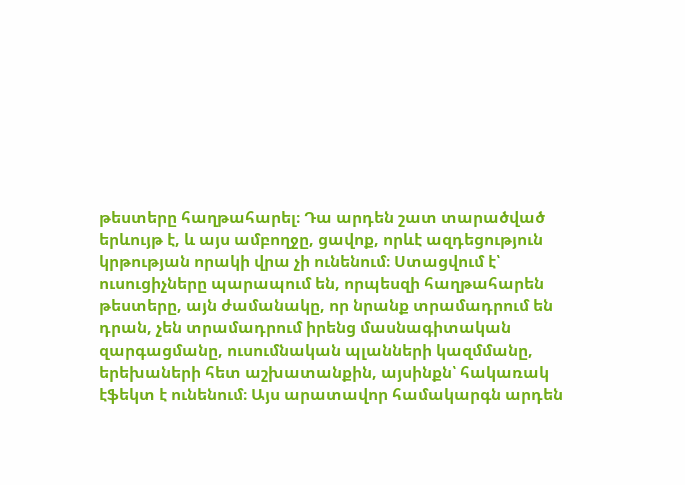թեստերը հաղթահարել։ Դա արդեն շատ տարածված երևույթ է, և այս ամբողջը, ցավոք, որևէ ազդեցություն կրթության որակի վրա չի ունենում։ Ստացվում է՝ ուսուցիչները պարապում են, որպեսզի հաղթահարեն թեստերը, այն ժամանակը, որ նրանք տրամադրում են դրան, չեն տրամադրում իրենց մասնագիտական զարգացմանը, ուսումնական պլանների կազմմանը, երեխաների հետ աշխատանքին, այսինքն՝ հակառակ էֆեկտ է ունենում։ Այս արատավոր համակարգն արդեն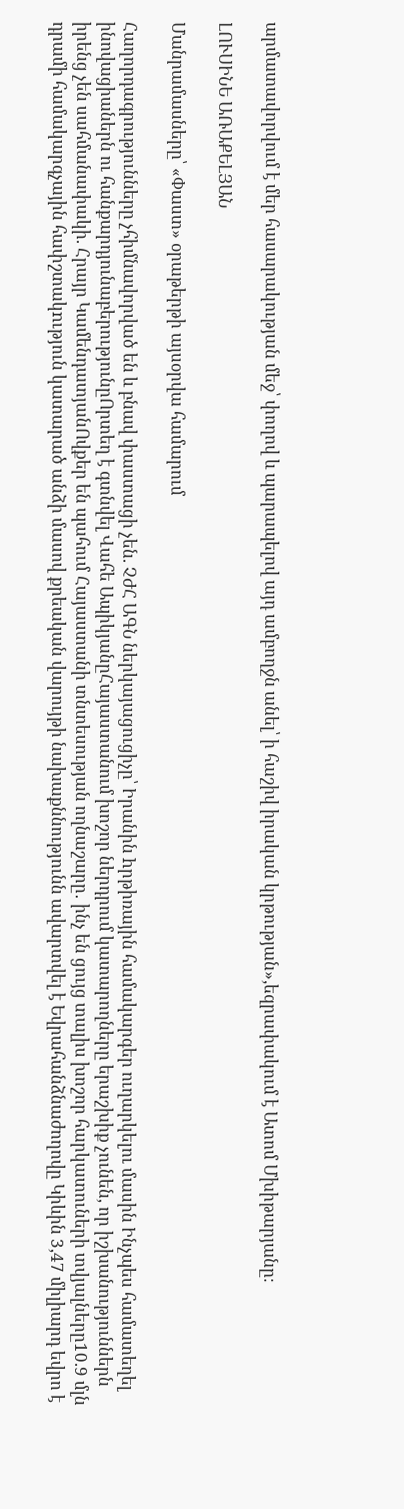արմատավորվում է մեր հասարակության մեջ՝ փողով և պարապելով այդ ամբողջն անել՝ ի հաշիվ իրական կրթության»,եզրափակում է Ատոմ Մխիթարյանը։

ԼՈՒՍԻՆԵ ԱՌԱՔԵԼՅԱՆ

Մանրամասները՝ «Փաստ» օրաթերթի այսօրվա համարում

Հաղորդագրությունները չհիմնավորված են և բնավ փաստացի չեն. ՉԺՀ ԱԳՆ ներկայացուցիչը՝ Իրանին hրթիռային համակարգեր ուղարկելու մասին Ինչպես համատեղել ինովացիաներն ու հանքարդյունաբերությունըՈրտեղ է գտնվել Վահե ԱպիկյանըՀայաստանում խոշոր ներդրում կատարողները երաշխիք չունեն, որ իշխանություններն իրենց չեն սահմանափակի. Հրայր ԿամենդատյանՈվքեր են պահում Հայաստանի տնտեսության ողնաշարը․ ինչ են ցույց տալիս խոշոր հարկատուների տվյալները10.9 մլն դրամի համակարգչային հափշտակnւթյուն կատարած անձի մասով քրեական վարույթի նախաքննությունն ավարտվել է Եվրահանձնաժողովը Կիևին 3,47 միլիարդ եվրո է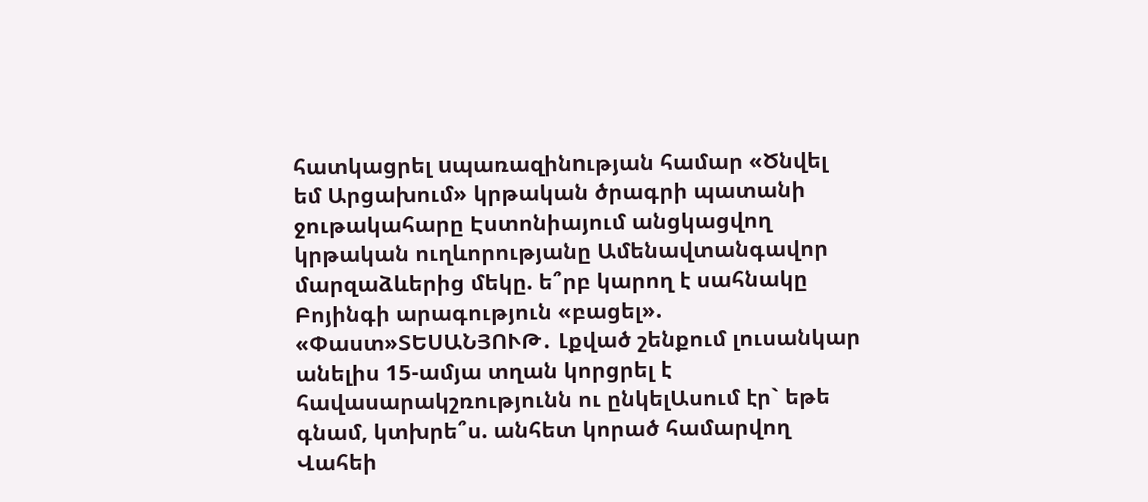հատկացրել uպառազինnւթյան համար «Ծնվել եմ Արցախում» կրթական ծրագրի պատանի ջութակահարը Էստոնիայում անցկացվող կրթական ուղևորությանը Ամենավտանգավոր մարզաձևերից մեկը. ե՞րբ կարող է սահնակը Բոյինգի արագություն «բացել». «Փաստ»ՏԵՍԱՆՅՈՒԹ․ Լքված շենքում լուսանկար անելիս 15-ամյա տղան կորցրել է հավասարակշռությունն ու ընկելԱսում էր` եթե գնամ, կտխրե՞ս. անհետ կորած համարվող Վահեի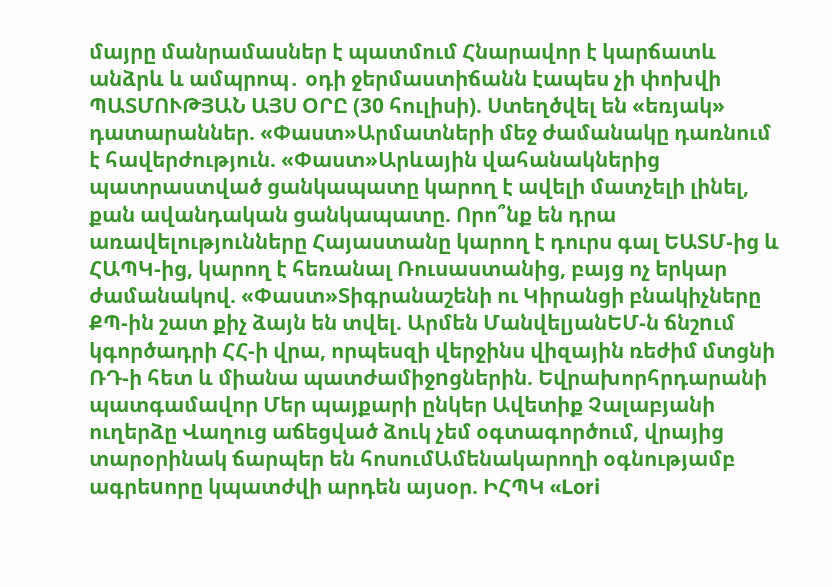մայրը մանրամասներ է պատմում Հնարավոր է կարճատև անձրև և ամպրոպ․ օդի ջերմաստիճանն էապես չի փոխվի ՊԱՏՄՈՒԹՅԱՆ ԱՅՍ ՕՐԸ (30 հուլիսի). Ստեղծվել են «եռյակ» դատարաններ. «Փաստ»Արմատների մեջ ժամանակը դառնում է հավերժություն. «Փաստ»Արևային վահանակներից պատրաստված ցանկապատը կարող է ավելի մատչելի լինել, քան ավանդական ցանկապատը. Որո՞նք են դրա առավելությունները Հայաստանը կարող է դուրս գալ ԵԱՏՄ-ից և ՀԱՊԿ-ից, կարող է հեռանալ Ռուսաստանից, բայց ոչ երկար ժամանակով. «Փաստ»Տիգրանաշենի ու Կիրանցի բնակիչները ՔՊ-ին շատ քիչ ձայն են տվել. Արմեն ՄանվելյանԵՄ-ն ճնշnւմ կգործադրի ՀՀ-ի վրա, որպեսզի վերջինս վիզային ռեժիմ մտցնի ՌԴ-ի հետ և միանա պատժամիջnցներին. Եվրախորհրդարանի պատգամավոր Մեր պայքարի ընկեր Ավետիք Չալաբյանի ուղերձը Վաղուց աճեցված ձուկ չեմ օգտագործում, վրայից տարօրինակ ճարպեր են հոսումԱմենակարողի օգնությամբ ագրեuորը կպատժվի արդեն այսօր. ԻՀՊԿ «Lori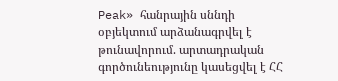Peak» հանրային սննդի օբյեկտում արձանագրվել է թունավորում. արտադրական գործունեությունը կասեցվել է ՀՀ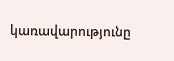կառավարությունը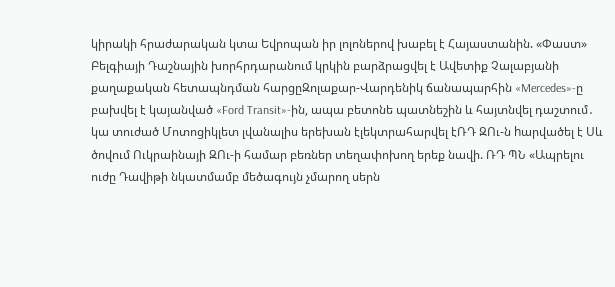կիրակի հրաժարական կտա Եվրոպան իր լոլոներով խաբել է Հայաստանին. «Փաստ» Բելգիայի Դաշնային խորհրդարանում կրկին բարձրացվել է Ավետիք Չալաբյանի քաղաքական հետապնդման հարցըԶոլաքար-Վարդենիկ ճանապարհին «Mercedes»-ը բախվել է կայանված «Ford Transit»-ին, ապա բետոնե պատնեշին և հայտնվել դաշտում․ կա տուժած Մոտոցիկլետ լվանալիս երեխան էլեկտրահարվել էՌԴ ԶՈւ-ն hարվածել է Սև ծովում Ուկրաինայի ԶՈւ-ի համար բեռներ տեղափոխող երեք նավի. ՌԴ ՊՆ «Ապրելու ուժը Դավիթի նկատմամբ մեծագույն չմարող սերն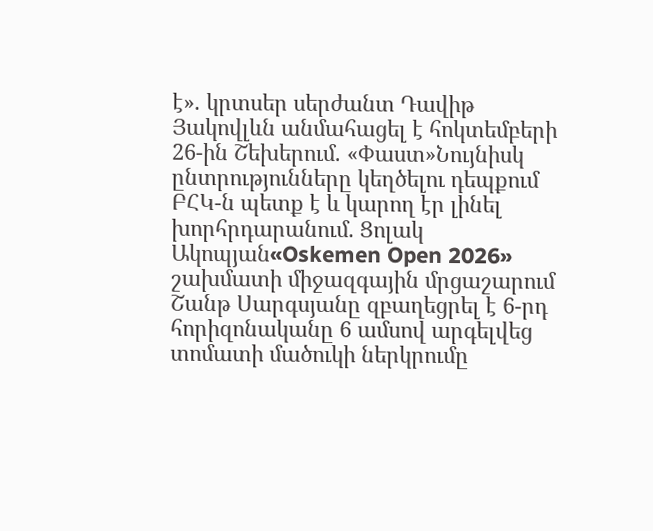է». կրտսեր սերժանտ Դավիթ Յակովլևն անմահացել է հոկտեմբերի 26-ին Շեխերում. «Փաստ»Նույնիսկ ընտրությունները կեղծելու դեպքում ԲՀԿ-ն պետք է և կարող էր լինել խորհրդարանում. Ցոլակ Ակոպյան«Oskemen Open 2026» շախմատի միջազգային մրցաշարում Շանթ Սարգսյանը զբաղեցրել է 6-րդ հորիզոնականը 6 ամսով արգելվեց տոմատի մածուկի ներկրումը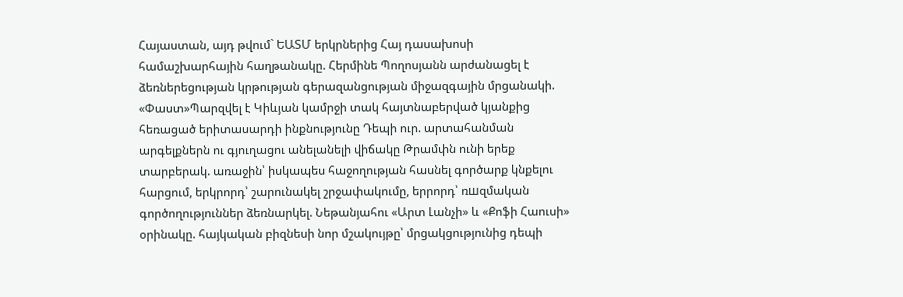Հայաստան, այդ թվում` ԵԱՏՄ երկրներից Հայ դասախոսի համաշխարհային հաղթանակը. Հերմինե Պողոսյանն արժանացել է ձեռներեցության կրթության գերազանցության միջազգային մրցանակի. «Փաստ»Պարզվել է Կիևյան կամրջի տակ հայտնաբերված կյանքից հեռացած երիտասարդի ինքնությունը Դեպի ուր. արտահանման արգելքներն ու գյուղացու անելանելի վիճակը Թրամփն ունի երեք տարբերակ. առաջին՝ իսկապես հաջողության հասնել գործարք կնքելու հարցում, երկրորդ՝ շարունակել շրջափակումը, երրորդ՝ ռшզմական գործողություններ ձեռնարկել. Նեթանյահու «Արտ Լանչի» և «Քոֆի Հաուսի» օրինակը. հայկական բիզնեսի նոր մշակույթը՝ մրցակցությունից դեպի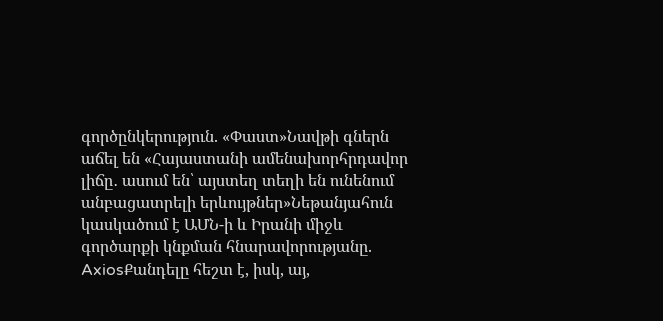գործընկերություն. «Փաստ»Նավթի գներն աճել են «Հայաստանի ամենախորհրդավոր լիճը․ ասում են՝ այստեղ տեղի են ունենում անբացատրելի երևույթներ»Նեթանյահուն կասկածում է ԱՄՆ-ի և Իրանի միջև գործարքի կնքման հնարավորությանը. AxiosՔանդելը հեշտ է, իսկ, այ,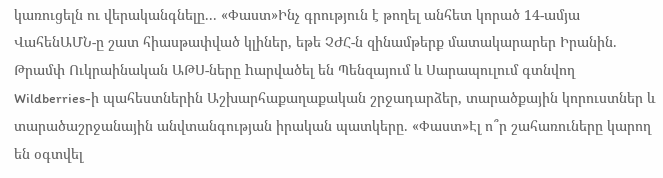կառուցելն ու վերականգնելը... «Փաստ»Ինչ գրություն է թողել անհետ կորած 14-ամյա ՎահենԱՄՆ-ը շատ հիասթափված կլիներ, եթե ՉԺՀ-ն զինամթերք մատակարարեր Իրանին. Թրամփ Ուկրաինական ԱԹՍ-ները hարվածել են Պենզայում և Սարապուլում գտնվող Wildberries-ի պահեստներին Աշխարհաքաղաքական շրջադարձեր, տարածքային կորուստներ և տարածաշրջանային անվտանգության իրական պատկերը. «Փաստ»Էլ ո՞ր շահառուները կարող են օգտվել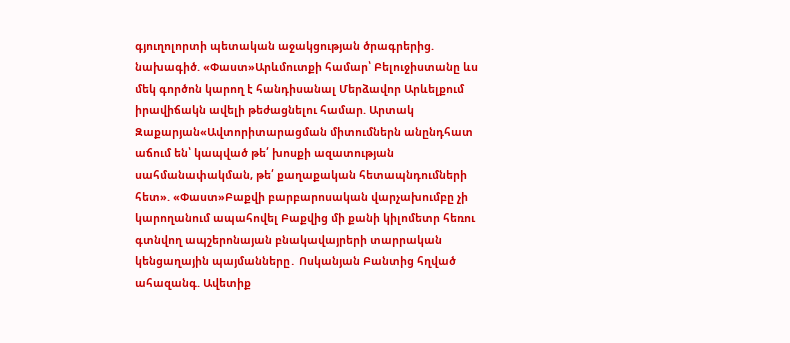գյուղոլորտի պետական աջակցության ծրագրերից. նախագիծ. «Փաստ»Արևմուտքի համար՝ Բելուջիստանը ևս մեկ գործոն կարող է հանդիսանալ Մերձավոր Արևելքում իրավիճակն ավելի թեժացնելու համար. Արտակ Զաքարյան«Ավտորիտարացման միտումներն անընդհատ աճում են՝ կապված թե՛ խոսքի ազատության սահմանափակման, թե՛ քաղաքական հետապնդումների հետ». «Փաստ»Բաքվի բարբարոսական վարչախումբը չի կարողանում ապահովել Բաքվից մի քանի կիլոմետր հեռու գտնվող ապշերոնայան բնակավայրերի տարրական կենցաղային պայմանները․ Ոսկանյան Բանտից հղված ահազանգ. Ավետիք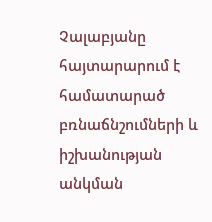Չալաբյանը հայտարարում է համատարած բռնաճնշումների և իշխանության անկման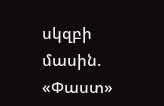սկզբի մասին. «Փաստ»